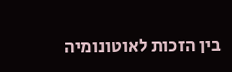בין הזכות לאוטונומיה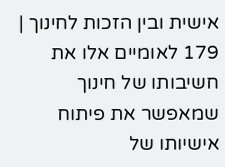אישית ובין הזכות לחינוך | 179 לאומיים אלו את חשיבותו של חינוך שמאפשר את פיתוח אישיותו של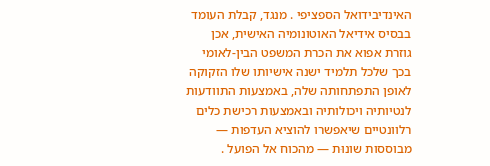האינדיבידואל הספציפי . מנגד, קבלת העומד בבסיס אידיאל האוטונומיה האישית, אכן גוזרת אפוא את הכרת המשפט הבין-לאומי בכך שלכל תלמיד ישנה אישיותו שלו הזקוקה לאופן התפתחותה שלה, באמצעות התוודעות לנטיותיה ויכולותיה ובאמצעות רכישת כלים רלוונטיים שיאפשרו להוציא העדפות — מבוססות שונוּת — מהכוח אל הפועל .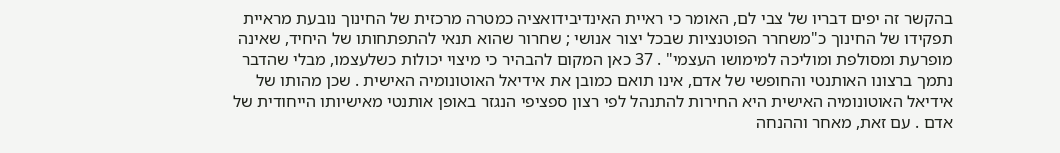בהקשר זה יפים דבריו של צבי לם, האומר כי ראיית האינדיבידואציה כמטרה מרכזית של החינוך נובעת מראיית תפקידו של החינוך כ"משחרר הפוטנציות שבכל יצור אנושי ; שחרור שהוא תנאי להתפתחותו של היחיד, שאינה מופרעת ומסולפת ומוליכה למימושו העצמי" . 37 כאן המקום להבהיר כי מיצוי יכולות כשלעצמו, מבלי שהדבר נתמך ברצונו האותנטי והחופשי של אדם, אינו תואם כמובן את אידיאל האוטונומיה האישית . שכן מהותו של אידיאל האוטונומיה האישית היא החירות להתנהל לפי רצון ספציפי הנגזר באופן אותנטי מאישיותו הייחודית של אדם . עם זאת, מאחר וההנחה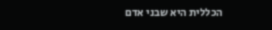הכללית היא שבני אדם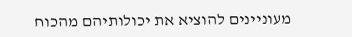מעוניינים להוציא את יכולותיהם מהכוח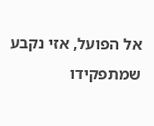אל הפועל, אזי נקבע שמתפקידו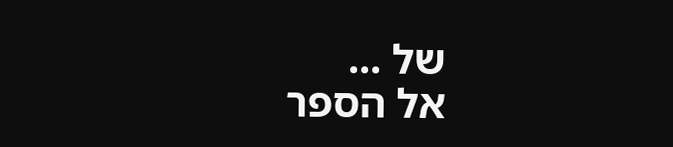של ...
אל הספר